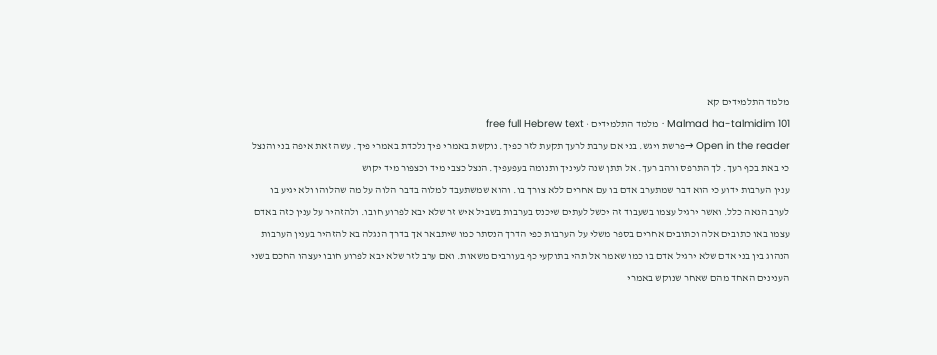מלמד התלמידים קא
Malmad ha-talmidim 101 · מלמד התלמידים · free full Hebrew text
Open in the reader →פרשת ויגש. בני אם ערבת לרעך תקעת לזר כפיך. נוקשת באמרי פיך נלכדת באמרי פיך. עשה זאת איפה בני והנצל כי באת בכף רעך. לך התרפס ורהב רעך. אל תתן שנה לעיניך ותנומה בעפעפיך. הנצל כצבי מיד וכצפור מיד יקוש
ענין הערבות ידוע כי הוא דבר שמתערב אדם בו עם אחרים ללא צורך בו. והוא שמשתעבד למלוה בדבר הלוה על מה שהלוהו ולא יגיע בו לערב הנאה כלל. ואשר ירגיל עצמו בשעבוד זה יכשל לעתים שיכנס בערבות בשביל איש זר שלא יבא לפרוע חובו. ולהזהיר על ענין כזה באדם עצמו באו כתובים אלה וכתובים אחרים בספר משלי על הערבות כפי הדרך הנסתר כמו שיתבאר אך בדרך הנגלה בא להזהיר בענין הערבות הנהוג בין בני אדם שלא ירגיל אדם בו כמו שאמר אל תהי בתוקעי כף בעורבים משאות. ואם ערב לזר שלא יבא לפרוע חובו יעצהו החכם בשני הענינים האחד מהם שאחר שנוקש באמרי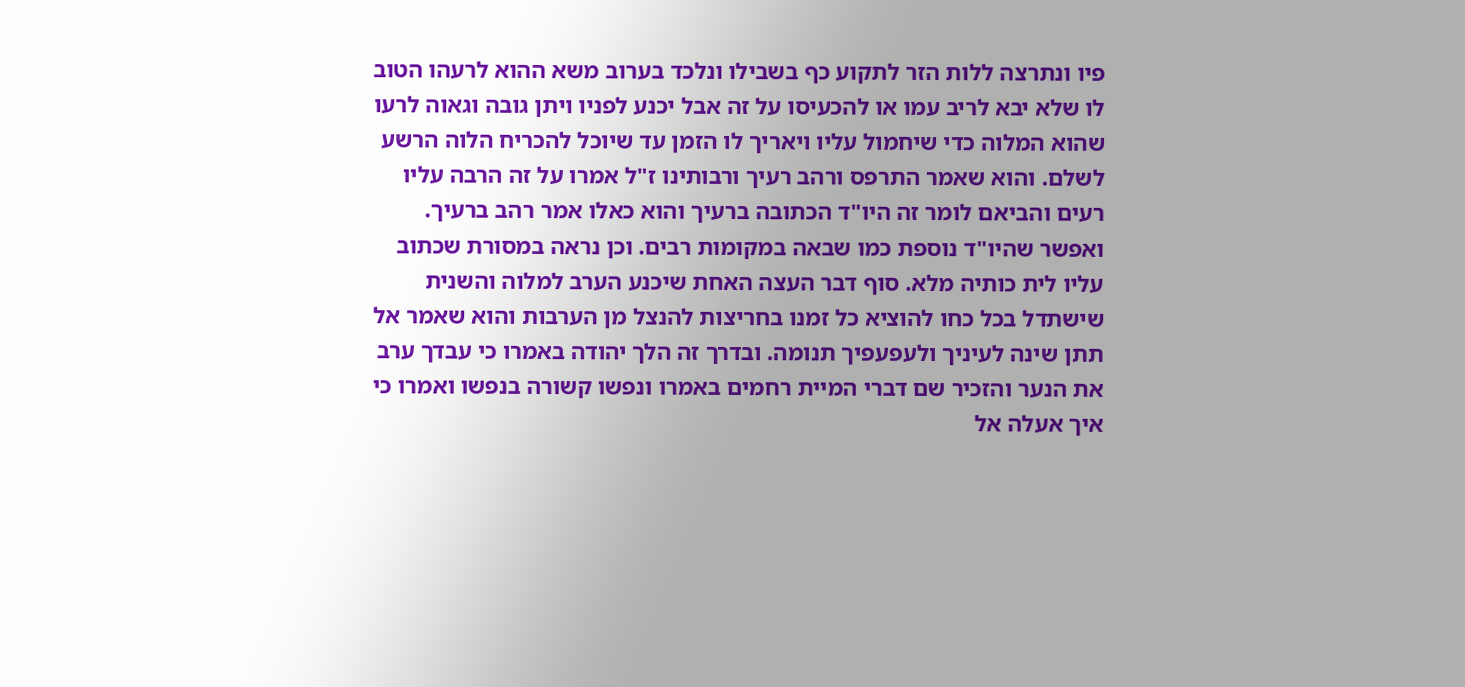פיו ונתרצה ללות הזר לתקוע כף בשבילו ונלכד בערוב משא ההוא לרעהו הטוב לו שלא יבא לריב עמו או להכעיסו על זה אבל יכנע לפניו ויתן גובה וגאוה לרעו שהוא המלוה כדי שיחמול עליו ויאריך לו הזמן עד שיוכל להכריח הלוה הרשע לשלם. והוא שאמר התרפס ורהב רעיך ורבותינו ז"ל אמרו על זה הרבה עליו רעים והביאם לומר זה היו"ד הכתובה ברעיך והוא כאלו אמר רהב ברעיך. ואפשר שהיו"ד נוספת כמו שבאה במקומות רבים. וכן נראה במסורת שכתוב עליו לית כותיה מלא. סוף דבר העצה האחת שיכנע הערב למלוה והשנית שישתדל בכל כחו להוציא כל זמנו בחריצות להנצל מן הערבות והוא שאמר אל תתן שינה לעיניך ולעפעפיך תנומה. ובדרך זה הלך יהודה באמרו כי עבדך ערב את הנער והזכיר שם דברי המיית רחמים באמרו ונפשו קשורה בנפשו ואמרו כי איך אעלה אל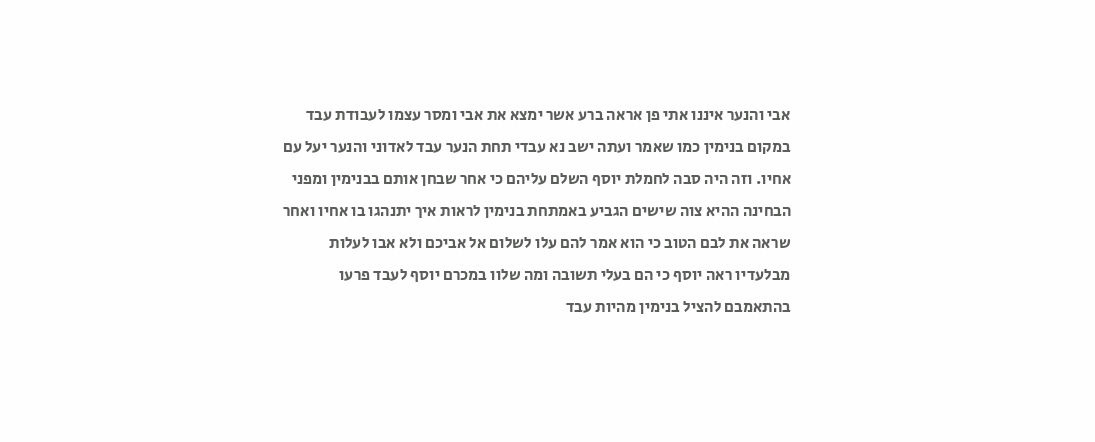אבי והנער איננו אתי פן אראה ברע אשר ימצא את אבי ומסר עצמו לעבודת עבד במקום בנימין כמו שאמר ועתה ישב נא עבדי תחת הנער עבד לאדוני והנער יעל עם אחיו. וזה היה סבה לחמלת יוסף השלם עליהם כי אחר שבחן אותם בבנימין ומפני הבחינה ההיא צוה שישים הגביע באמתחת בנימין לראות איך יתנהגו בו אחיו ואחר שראה את לבם הטוב כי הוא אמר להם עלו לשלום אל אביכם ולא אבו לעלות מבלעדיו ראה יוסף כי הם בעלי תשובה ומה שלוו במכרם יוסף לעבד פרעו בהתאמבם להציל בנימין מהיות עבד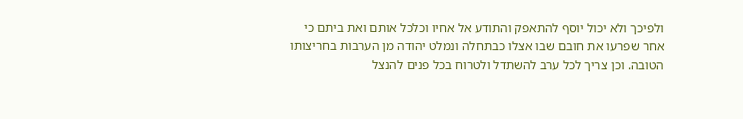ולפיכך ולא יכול יוסף להתאפק והתודע אל אחיו וכלכל אותם ואת ביתם כי אחר שפרעו את חובם שבו אצלו כבתחלה ונמלט יהודה מן הערבות בחריצותו הטובה. וכן צריך לכל ערב להשתדל ולטרוח בכל פנים להנצל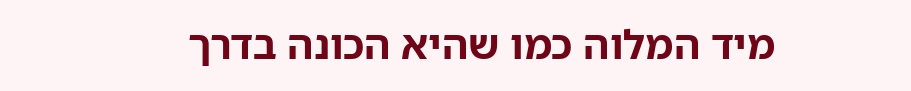מיד המלוה כמו שהיא הכונה בדרך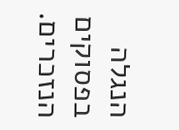הנגלה בפסוקים הנזכרים.